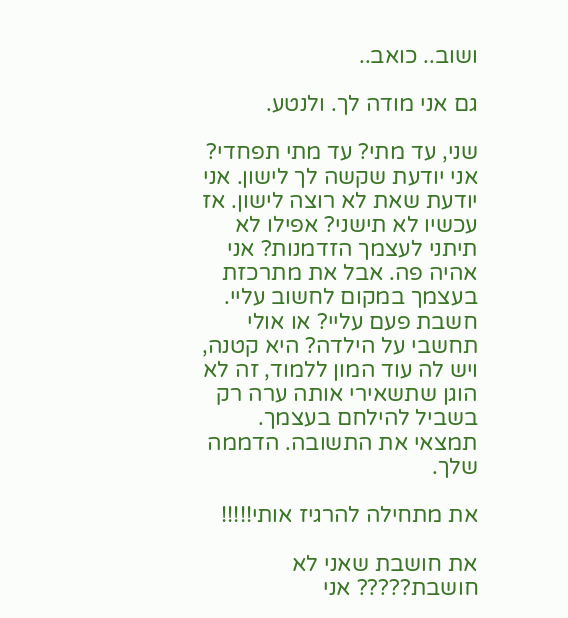ושוב.. כואב..

גם אני מודה לך. ולנטע.

שני, עד מתי? עד מתי תפחדי? אני יודעת שקשה לך לישון. אני יודעת שאת לא רוצה לישון. אז עכשיו לא תישני? אפילו לא תיתני לעצמך הזדמנות? אני אהיה פה. אבל את מתרכזת בעצמך במקום לחשוב עליי. חשבת פעם עליי? או אולי תחשבי על הילדה? היא קטנה, ויש לה עוד המון ללמוד, זה לא הוגן שתשאירי אותה ערה רק בשביל להילחם בעצמך. תמצאי את התשובה. הדממה שלך.

את מתחילה להרגיז אותי!!!!!

את חושבת שאני לא חושבת????? אני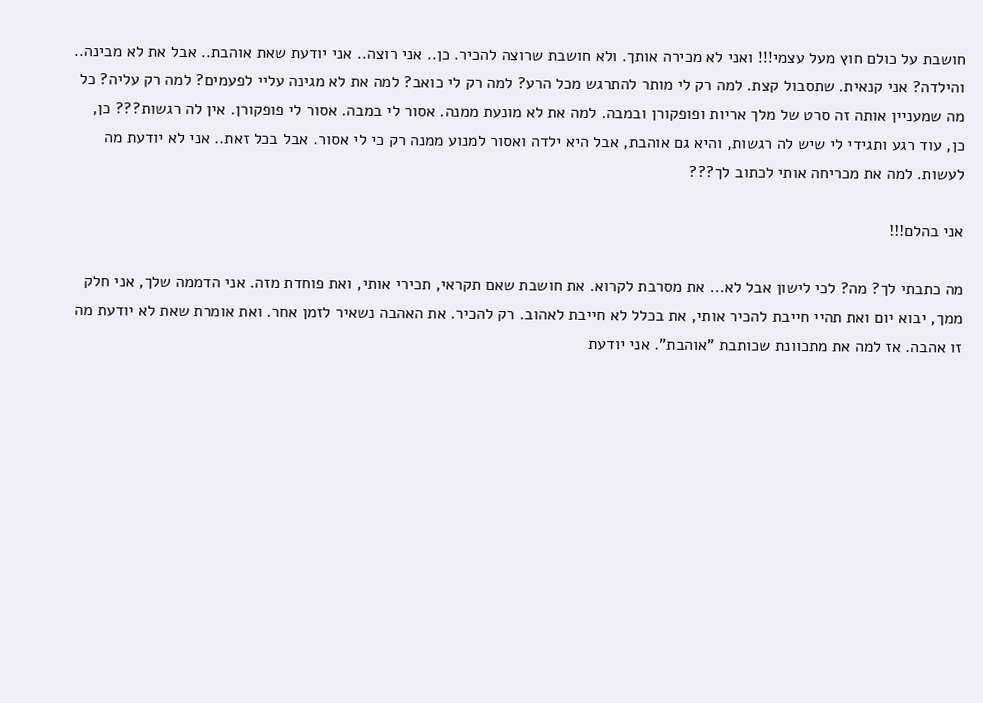חושבת על כולם חוץ מעל עצמי!!! ואני לא מכירה אותך. ולא חושבת שרוצה להכיר. כן.. אני רוצה.. אני יודעת שאת אוהבת.. אבל את לא מבינה.. והילדה? אני קנאית. שתסבול קצת. למה רק לי מותר להתרגש מכל הרע? למה רק לי כואב? למה את לא מגינה עליי לפעמים? למה רק עליה? כל מה שמעניין אותה זה סרט של מלך אריות ופופקורן ובמבה. למה את לא מונעת ממנה. אסור לי במבה. אסור לי פופקורן. אין לה רגשות??? כן, כן, עוד רגע ותגידי לי שיש לה רגשות, והיא גם אוהבת, אבל היא ילדה ואסור למנוע ממנה רק כי לי אסור. אבל בכל זאת.. אני לא יודעת מה לעשות. למה את מכריחה אותי לכתוב לך???

אני בהלם!!!

מה כתבתי לך? מה? לכי לישון אבל לא... את מסרבת לקרוא. את חושבת שאם תקראי, תכירי אותי, ואת פוחדת מזה. אני הדממה שלך, אני חלק ממך, יבוא יום ואת תהיי חייבת להכיר אותי, את בכלל לא חייבת לאהוב. רק להכיר. את האהבה נשאיר לזמן אחר. ואת אומרת שאת לא יודעת מה זו אהבה. אז למה את מתכוונת שכותבת "אוהבת". אני יודעת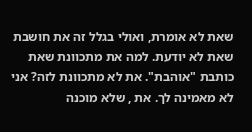שאת לא אומרת, ואולי בגלל זה את חושבת שאת לא יודעת. למה את מתכוונת שאת כותבת "אוהבת". את לא מתכוונת לזה? אני לא מאמינה לך. את , שלא מוכנה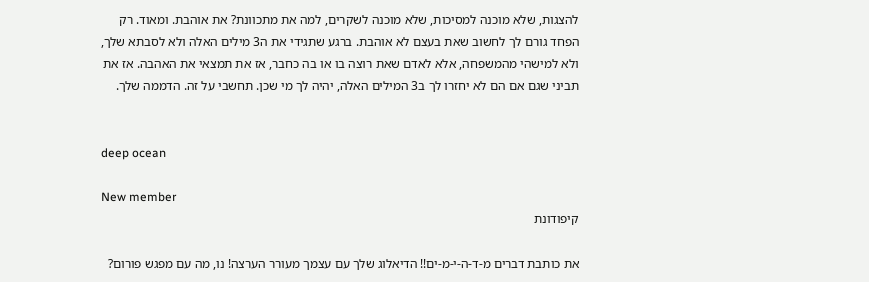להצגות, שלא מוכנה למסיכות, שלא מוכנה לשקרים, למה את מתכוונת? את אוהבת. ומאוד. רק הפחד גורם לך לחשוב שאת בעצם לא אוהבת. ברגע שתגידי את ה3 מילים האלה ולא לסבתא שלך, ולא למישהי מהמשפחה, אלא לאדם שאת רוצה בו או בה כחבר, אז את תמצאי את האהבה. אז את תביני שגם אם הם לא יחזרו לך ב3 המילים האלה, יהיה לך מי שכן. תחשבי על זה. הדממה שלך.


deep ocean

New member
קיפודונת

את כותבת דברים מ-ד-ה-י-מ-ים!! הדיאלוג שלך עם עצמך מעורר הערצה! נו, מה עם מפגש פורום?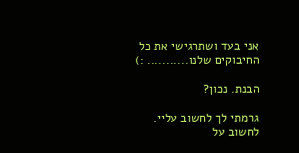אני בעד ושתרגישי את כל החיבוקים שלנו........... :)

הבנת. נכון?

גרמתי לך לחשוב עליי. לחשוב על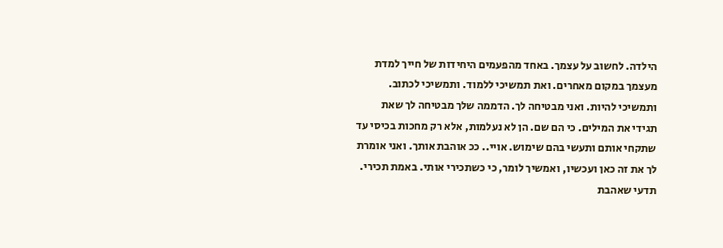הילדה. לחשוב על עצמך. באחד מהפעמים היחידות של חייך למדת מעצמך במקום מאחרים. ואת תמשיכי ללמוד. ותמשיכי לכתוב. ותמשיכי להיות. ואני מבטיחה לך. הדממה שלך מבטיחה לך שאת תגידי את המילים. כי הם שם. הן לא נעלמות, אלא רק מחכות בכיסי עד שתקחי אותם ותעשי בהם שימוש. אויי.. ככ אוהבת אותך. ואני אומרת לך את זה כאן ועכשיו, ואמשיך לומר, כי כשתכירי אותי. באמת תכירי. תדעי שאהבת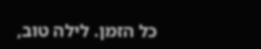כל הזמן. לילה טוב,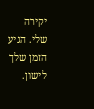יקירה שלי. הגיע הזמן שלך לישון.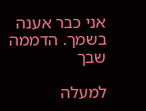אני כבר אענה בשמך. הדממה שבך

למעלה